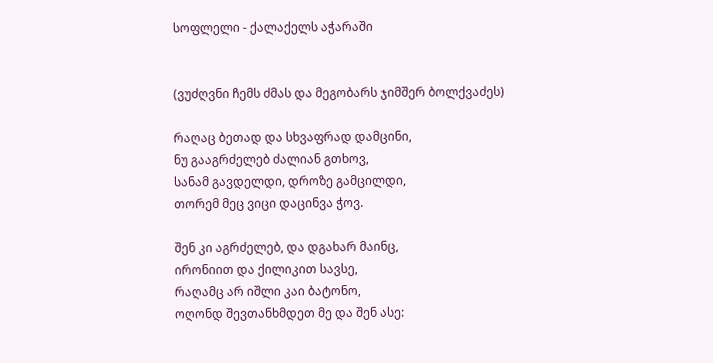სოფლელი - ქალაქელს აჭარაში


(ვუძღვნი ჩემს ძმას და მეგობარს ჯიმშერ ბოლქვაძეს)

რაღაც ბეთად და სხვაფრად დამცინი,
ნუ გააგრძელებ ძალიან გთხოვ,
სანამ გავდელდი, დროზე გამცილდი,
თორემ მეც ვიცი დაცინვა ჭოვ.

შენ კი აგრძელებ, და დგახარ მაინც,
ირონიით და ქილიკით სავსე,
რაღამც არ იშლი კაი ბატონო,
ოღონდ შევთანხმდეთ მე და შენ ასე: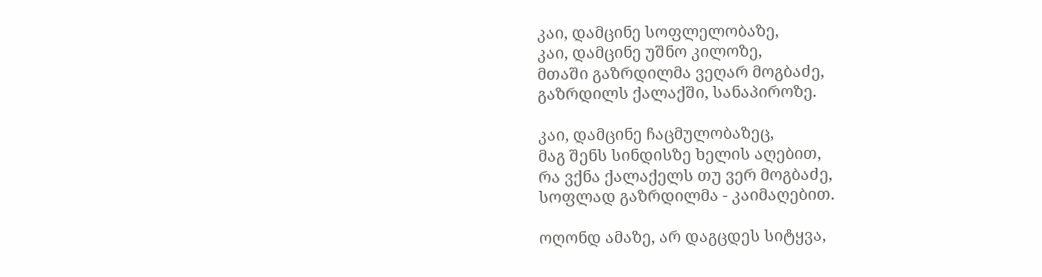კაი, დამცინე სოფლელობაზე,
კაი, დამცინე უშნო კილოზე,
მთაში გაზრდილმა ვეღარ მოგბაძე,
გაზრდილს ქალაქში, სანაპიროზე.

კაი, დამცინე ჩაცმულობაზეც,
მაგ შენს სინდისზე ხელის აღებით,
რა ვქნა ქალაქელს თუ ვერ მოგბაძე,
სოფლად გაზრდილმა - კაიმაღებით.

ოღონდ ამაზე, არ დაგცდეს სიტყვა,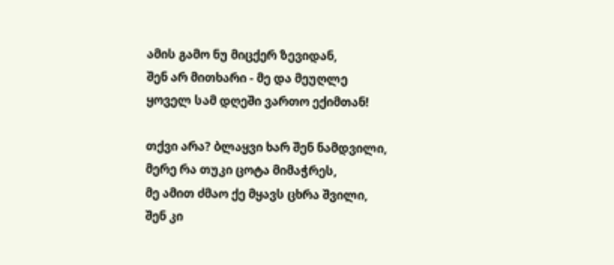ამის გამო ნუ მიცქერ ზევიდან,
შენ არ მითხარი - მე და მეუღლე
ყოველ სამ დღეში ვართო ექიმთან!

თქვი არა? ბლაყვი ხარ შენ ნამდვილი,
მერე რა თუკი ცოტა მიმაჭრეს,
მე ამით ძმაო ქე მყავს ცხრა შვილი,
შენ კი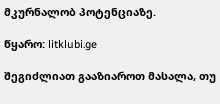მკურნალობ პოტენციაზე.

წყარო: litklubi.ge

შეგიძლიათ გააზიაროთ მასალა, თუ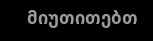მიუთითებთ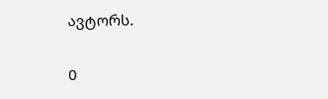ავტორს.

0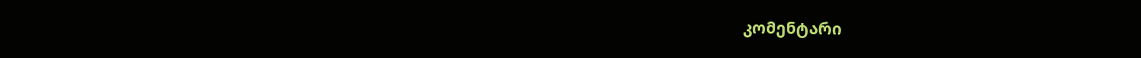კომენტარი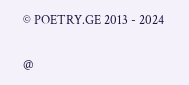© POETRY.GE 2013 - 2024

@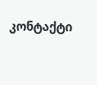კონტაქტი